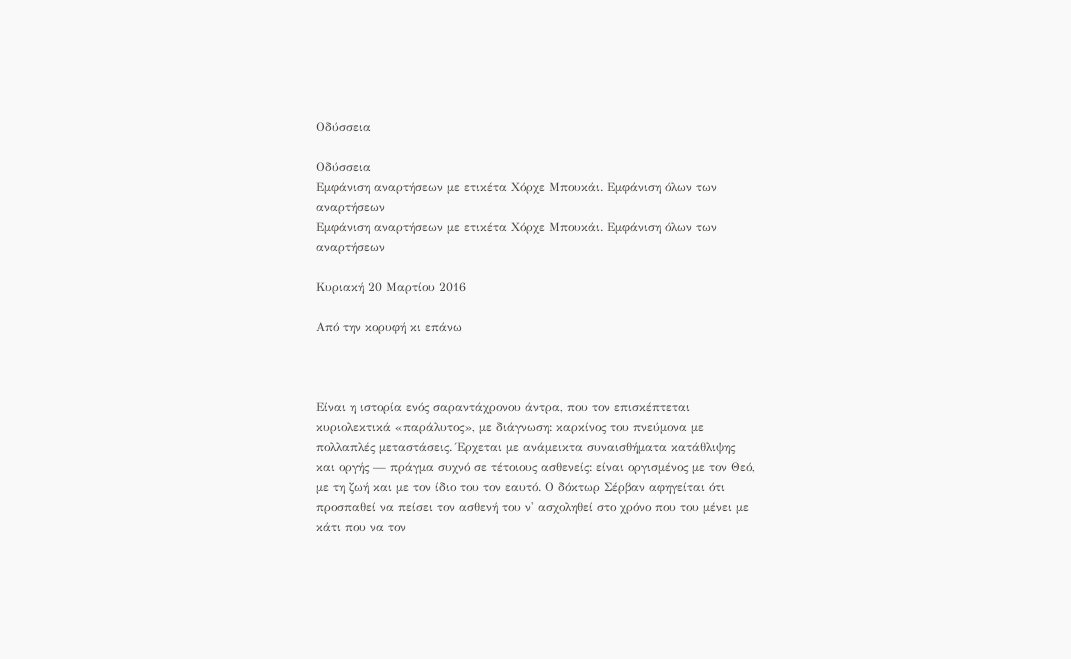Οδύσσεια

Οδύσσεια
Εμφάνιση αναρτήσεων με ετικέτα Χόρχε Μπουκάι. Εμφάνιση όλων των αναρτήσεων
Εμφάνιση αναρτήσεων με ετικέτα Χόρχε Μπουκάι. Εμφάνιση όλων των αναρτήσεων

Κυριακή 20 Μαρτίου 2016

Από την κορυφή κι επάνω



Είναι η ιστορία ενός σαραντάχρονου άντρα, που τον επισκέπτεται κυριολεκτικά «παράλυτος», με διάγνωση: καρκίνος του πνεύμονα με πολλαπλές μεταστάσεις. Έρχεται με ανάμεικτα συναισθήματα κατάθλιψης και οργής — πράγμα συχνό σε τέτοιους ασθενείς: είναι οργισμένος με τον Θεό, με τη ζωή και με τον ίδιο του τον εαυτό. Ο δόκτωρ Σέρβαν αφηγείται ότι προσπαθεί να πείσει τον ασθενή του ν' ασχοληθεί στο χρόνο που του μένει με κάτι που να τον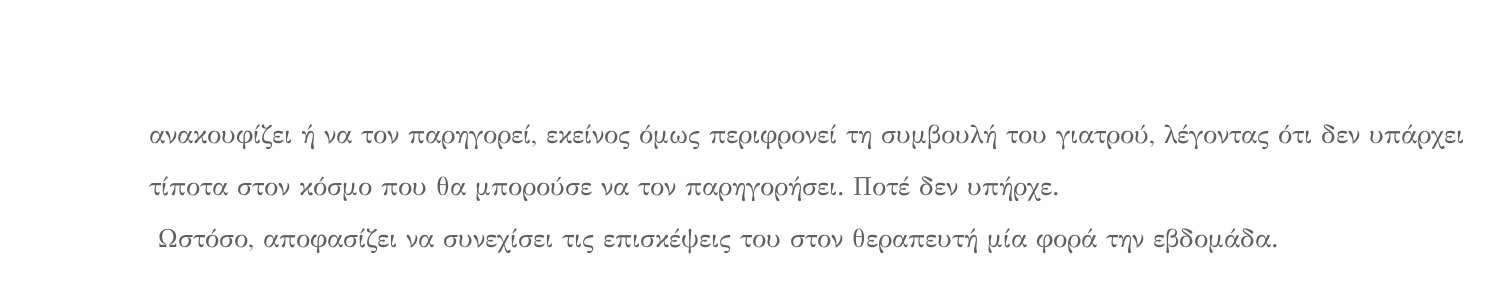ανακουφίζει ή να τον παρηγορεί, εκείνος όμως περιφρονεί τη συμβουλή του γιατρού, λέγοντας ότι δεν υπάρχει τίποτα στον κόσμο που θα μπορούσε να τον παρηγορήσει. Ποτέ δεν υπήρχε.
 Ωστόσο, αποφασίζει να συνεχίσει τις επισκέψεις του στον θεραπευτή μία φορά την εβδομάδα.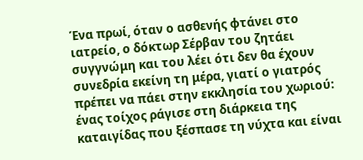Ένα πρωί, όταν ο ασθενής φτάνει στο ιατρείο, ο δόκτωρ Σέρβαν του ζητάει συγγνώμη και του λέει ότι δεν θα έχουν συνεδρία εκείνη τη μέρα, γιατί ο γιατρός πρέπει να πάει στην εκκλησία του χωριού: ένας τοίχος ράγισε στη διάρκεια της καταιγίδας που ξέσπασε τη νύχτα και είναι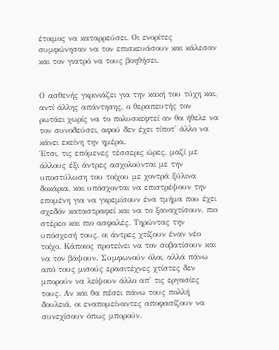έτοιμος να καταρρεύσει. Οι ενορίτες συμφώνησαν να τον επισκευάσουν και κάλεσαν και τον γιατρό να τους βοηθήσει.


Ο ασθενής γκρινιάζει για την κακή του τύχη και, αντί άλλης απάντησης, ο θεραπευτής τον ρωτάει χωρίς να το πολυσκεφτεί αν θα ήθελε να τον συνοδεύσει, αφού δεν έχει τίποτ' άλλο να κάνει εκείνη την ημέρα.
Έτσι, τις επόμενες τέσσερις ώρες, μαζί με άλλους έξι άντρες ασχολούνται με την υποστύλωση του τοίχου με χοντρά ξύλινα δοκάρια, και υπόσχονται να επιστρέψουν την επομένη για να γκρεμίσουν ένα τμήμα που έχει σχεδόν καταστραφεί και να το ξαναχτίσουν, πιο στέρεο και πιο ασφαλές. Τηρώντας την υπόσχεσή τους, οι άντρες χτίζουν έναν νέο τοίχο. Κάποιος προτείνει να τον σοβατίσουν και να τον βάψουν. Συμφωνούν όλοι, αλλά πάνω από τους μισούς ερασιτέχνες χτίστες δεν μπορούν να λείψουν άλλο απ' τις εργασίες τους. Αν και θα πέσει πάνω τους πολλή δουλειά, οι εναπομείναντες αποφασίζουν να συνεχίσουν όπως μπορούν.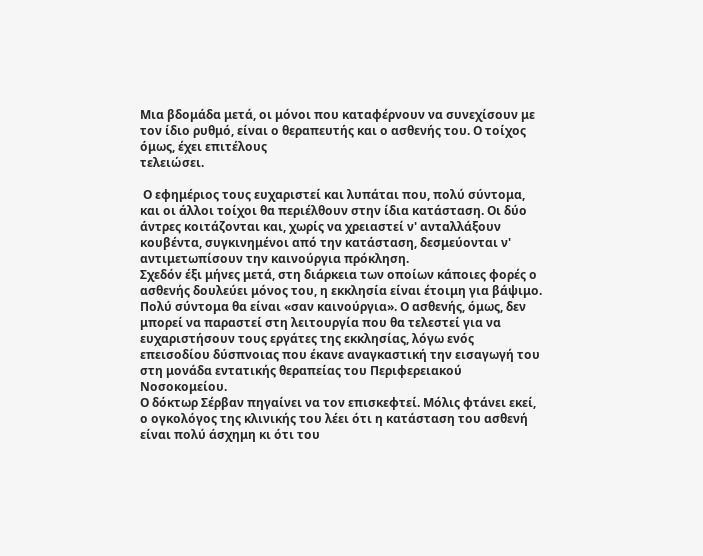Μια βδομάδα μετά, οι μόνοι που καταφέρνουν να συνεχίσουν με τον ίδιο ρυθμό, είναι ο θεραπευτής και ο ασθενής του. Ο τοίχος όμως, έχει επιτέλους
τελειώσει.

 Ο εφημέριος τους ευχαριστεί και λυπάται που, πολύ σύντομα, και οι άλλοι τοίχοι θα περιέλθουν στην ίδια κατάσταση. Οι δύο άντρες κοιτάζονται και, χωρίς να χρειαστεί ν' ανταλλάξουν κουβέντα, συγκινημένοι από την κατάσταση, δεσμεύονται ν' αντιμετωπίσουν την καινούργια πρόκληση.
Σχεδόν έξι μήνες μετά, στη διάρκεια των οποίων κάποιες φορές ο ασθενής δουλεύει μόνος του, η εκκλησία είναι έτοιμη για βάψιμο. Πολύ σύντομα θα είναι «σαν καινούργια». Ο ασθενής, όμως, δεν μπορεί να παραστεί στη λειτουργία που θα τελεστεί για να ευχαριστήσουν τους εργάτες της εκκλησίας, λόγω ενός επεισοδίου δύσπνοιας που έκανε αναγκαστική την εισαγωγή του στη μονάδα εντατικής θεραπείας του Περιφερειακού Νοσοκομείου.
Ο δόκτωρ Σέρβαν πηγαίνει να τον επισκεφτεί. Μόλις φτάνει εκεί, ο ογκολόγος της κλινικής του λέει ότι η κατάσταση του ασθενή είναι πολύ άσχημη κι ότι του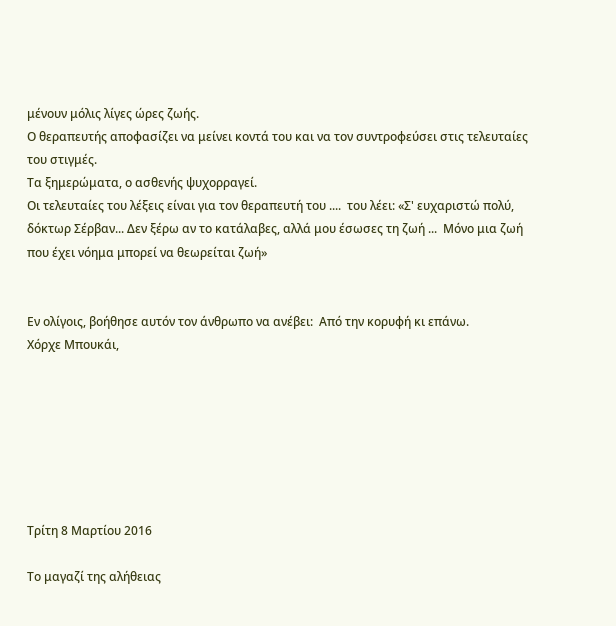μένουν μόλις λίγες ώρες ζωής.
Ο θεραπευτής αποφασίζει να μείνει κοντά του και να τον συντροφεύσει στις τελευταίες του στιγμές.
Τα ξημερώματα, ο ασθενής ψυχορραγεί.
Οι τελευταίες του λέξεις είναι για τον θεραπευτή του ....  του λέει: «Σ' ευχαριστώ πολύ, δόκτωρ Σέρβαν... Δεν ξέρω αν το κατάλαβες, αλλά μου έσωσες τη ζωή ...  Μόνο μια ζωή που έχει νόημα μπορεί να θεωρείται ζωή»


Εν ολίγοις, βοήθησε αυτόν τον άνθρωπο να ανέβει:  Από την κορυφή κι επάνω.
Χόρχε Μπουκάι,







Τρίτη 8 Μαρτίου 2016

Το μαγαζί της αλήθειας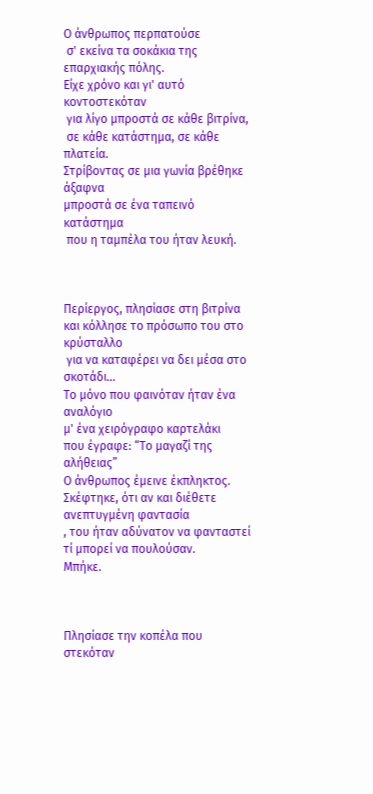Ο άνθρωπος περπατούσε
 σ' εκείνα τα σοκάκια της επαρχιακής πόλης.
Είχε χρόνο και γι' αυτό κοντοστεκόταν
 για λίγο μπροστά σε κάθε βιτρίνα,
 σε κάθε κατάστημα, σε κάθε πλατεία.
Στρίβοντας σε μια γωνία βρέθηκε άξαφνα
μπροστά σε ένα ταπεινό κατάστημα
 που η ταμπέλα του ήταν λευκή.



Περίεργος, πλησίασε στη βιτρίνα
και κόλλησε το πρόσωπο του στο κρύσταλλο
 για να καταφέρει να δει μέσα στο σκοτάδι...
Το μόνο που φαινόταν ήταν ένα αναλόγιο
μ' ένα χειρόγραφο καρτελάκι
που έγραφε: “Το μαγαζί της αλήθειας”
Ο άνθρωπος έμεινε έκπληκτος.
Σκέφτηκε, ότι αν και διέθετε ανεπτυγμένη φαντασία
, του ήταν αδύνατον να φανταστεί τί μπορεί να πουλούσαν.
Μπήκε.



Πλησίασε την κοπέλα που στεκόταν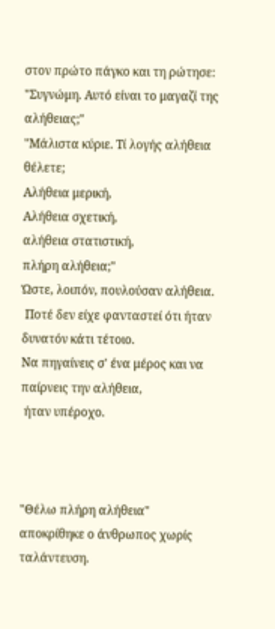στον πρώτο πάγκο και τη ρώτησε:
"Συγνώμη. Αυτό είναι το μαγαζί της αλήθειας;"
"Μάλιστα κύριε. Τί λογής αλήθεια θέλετε;
Αλήθεια μερική,
Αλήθεια σχετική,
αλήθεια στατιστική,
πλήρη αλήθεια;"
Ώστε, λοιπόν, πουλούσαν αλήθεια.
 Ποτέ δεν είχε φανταστεί ότι ήταν δυνατόν κάτι τέτοιο.
Να πηγαίνεις σ' ένα μέρος και να παίρνεις την αλήθεια,
 ήταν υπέροχο.



"Θέλω πλήρη αλήθεια"
αποκρίθηκε ο άνθρωπος χωρίς ταλάντευση.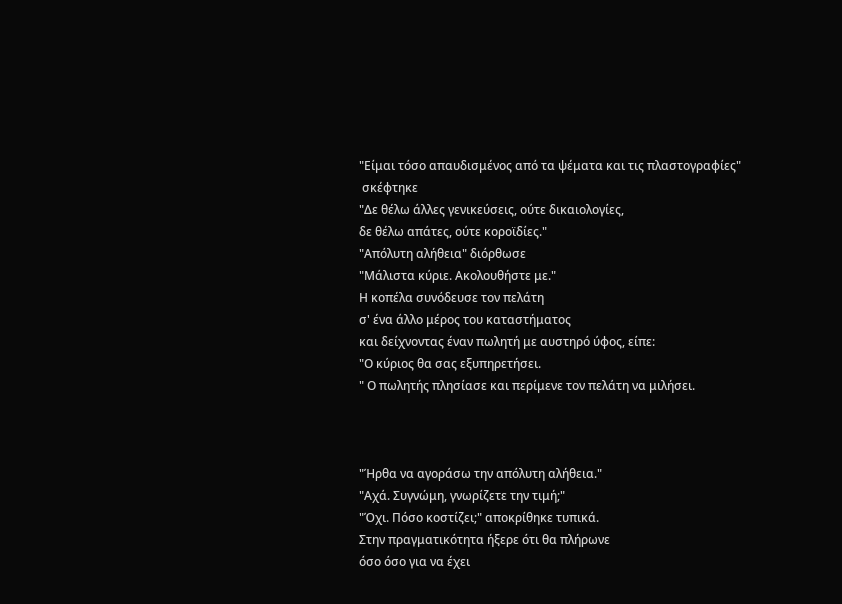"Είμαι τόσο απαυδισμένος από τα ψέματα και τις πλαστογραφίες"
 σκέφτηκε
"Δε θέλω άλλες γενικεύσεις, ούτε δικαιολογίες,
δε θέλω απάτες, ούτε κοροϊδίες."
"Απόλυτη αλήθεια" διόρθωσε
"Μάλιστα κύριε. Ακολουθήστε με."
Η κοπέλα συνόδευσε τον πελάτη
σ' ένα άλλο μέρος του καταστήματος
και δείχνοντας έναν πωλητή με αυστηρό ύφος, είπε:
"Ο κύριος θα σας εξυπηρετήσει.
" Ο πωλητής πλησίασε και περίμενε τον πελάτη να μιλήσει.



"Ήρθα να αγοράσω την απόλυτη αλήθεια."
"Αχά. Συγνώμη, γνωρίζετε την τιμή;"
"Όχι. Πόσο κοστίζει;" αποκρίθηκε τυπικά.
Στην πραγματικότητα ήξερε ότι θα πλήρωνε
όσο όσο για να έχει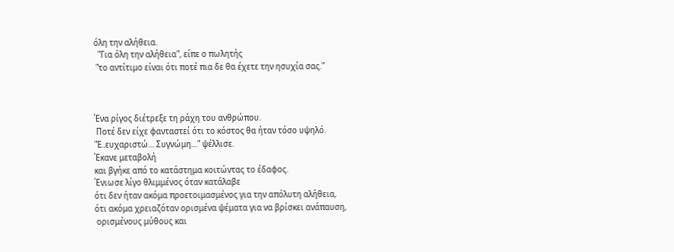όλη την αλήθεια.
  "Για όλη την αλήθεια", είπε ο πωλητής
 "το αντίτιμο είναι ότι ποτέ πια δε θα έχετε την ησυχία σας."



Ένα ρίγος διέτρεξε τη ράχη του ανθρώπου.
 Ποτέ δεν είχε φανταστεί ότι το κόστος θα ήταν τόσο υψηλό.
"Ε..ευχαριστώ... Συγνώμη..." ψέλλισε.
Έκανε μεταβολή
και βγήκε από το κατάστημα κοιτώντας το έδαφος.
Ένιωσε λίγο θλιμμένος όταν κατάλαβε
ότι δεν ήταν ακόμα προετοιμασμένος για την απόλυτη αλήθεια,
ότι ακόμα χρειαζόταν ορισμένα ψέματα για να βρίσκει ανάπαυση,
 ορισμένους μύθους και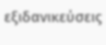εξιδανικεύσεις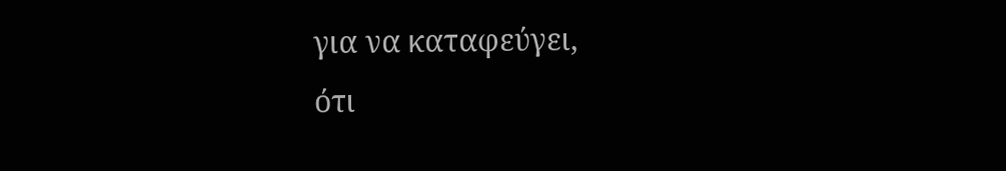για να καταφεύγει,
ότι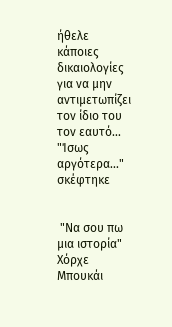ήθελε κάποιες δικαιολογίες
για να μην αντιμετωπίζει τον ίδιο του τον εαυτό...
"Ίσως αργότερα..." σκέφτηκε


 "Να σου πω μια ιστορία" Χόρχε Μπουκάι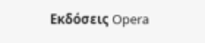Εκδόσεις Opera